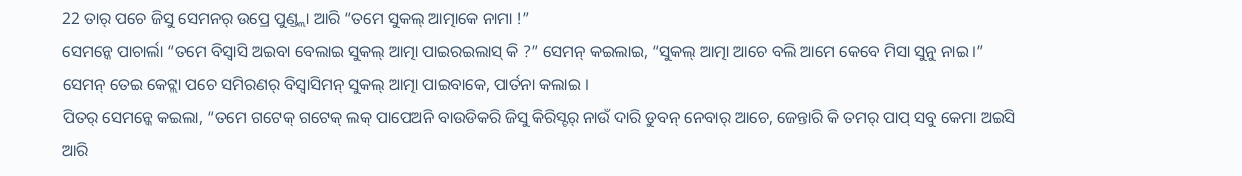22 ତାର୍ ପଚେ ଜିସୁ ସେମନର୍ ଉପ୍ରେ ପୁଣ୍ଡ୍ଲା ଆରି “ତମେ ସୁକଲ୍ ଆତ୍ମାକେ ନାମା !”
ସେମନ୍କେ ପାଚାର୍ଲା “ତମେ ବିସ୍ବାସି ଅଇବା ବେଲାଇ ସୁକଲ୍ ଆତ୍ମା ପାଇରଇଲାସ୍ କି ?” ସେମନ୍ କଇଲାଇ, “ସୁକଲ୍ ଆତ୍ମା ଆଚେ ବଲି ଆମେ କେବେ ମିସା ସୁନୁ ନାଇ ।”
ସେମନ୍ ତେଇ କେଟ୍ଲା ପଚେ ସମିରଣର୍ ବିସ୍ବାସିମନ୍ ସୁକଲ୍ ଆତ୍ମା ପାଇବାକେ, ପାର୍ତନା କଲାଇ ।
ପିତର୍ ସେମନ୍କେ କଇଲା, “ତମେ ଗଟେକ୍ ଗଟେକ୍ ଲକ୍ ପାପେଅନି ବାଉଡିକରି ଜିସୁ କିରିସ୍ଟର୍ ନାଉଁ ଦାରି ଡୁବନ୍ ନେବାର୍ ଆଚେ, ଜେନ୍ତାରି କି ତମର୍ ପାପ୍ ସବୁ କେମା ଅଇସି ଆରି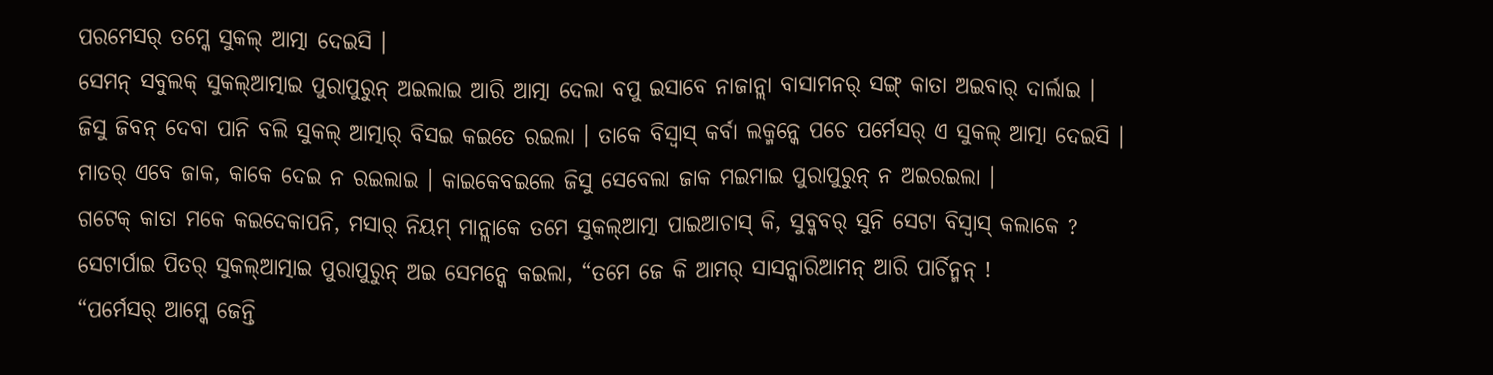ପରମେସର୍ ତମ୍କେ ସୁକଲ୍ ଆତ୍ମା ଦେଇସି ।
ସେମନ୍ ସବୁଲକ୍ ସୁକଲ୍ଆତ୍ମାଇ ପୁରାପୁରୁନ୍ ଅଇଲାଇ ଆରି ଆତ୍ମା ଦେଲା ବପୁ ଇସାବେ ନାଜାନ୍ଲା ବାସାମନର୍ ସଙ୍ଗ୍ କାତା ଅଇବାର୍ ଦାର୍ଲାଇ ।
ଜିସୁ ଜିବନ୍ ଦେବା ପାନି ବଲି ସୁକଲ୍ ଆତ୍ମାର୍ ବିସଇ କଇତେ ରଇଲା । ତାକେ ବିସ୍ବାସ୍ କର୍ବା ଲକ୍ମନ୍କେ ପଚେ ପର୍ମେସର୍ ଏ ସୁକଲ୍ ଆତ୍ମା ଦେଇସି । ମାତର୍ ଏବେ ଜାକ, କାକେ ଦେଇ ନ ରଇଲାଇ । କାଇକେବଇଲେ ଜିସୁ ସେବେଲା ଜାକ ମଇମାଇ ପୁରାପୁରୁନ୍ ନ ଅଇରଇଲା ।
ଗଟେକ୍ କାତା ମକେ କଇଦେକାପନି, ମସାର୍ ନିୟମ୍ ମାନ୍ଲାକେ ତମେ ସୁକଲ୍ଆତ୍ମା ପାଇଆଚାସ୍ କି, ସୁବ୍କବର୍ ସୁନି ସେଟା ବିସ୍ବାସ୍ କଲାକେ ?
ସେଟାର୍ପାଇ ପିତର୍ ସୁକଲ୍ଆତ୍ମାଇ ପୁରାପୁରୁନ୍ ଅଇ ସେମନ୍କେ କଇଲା, “ତମେ ଜେ କି ଆମର୍ ସାସନ୍କାରିଆମନ୍ ଆରି ପାର୍ଚିନ୍ମନ୍ !
“ପର୍ମେସର୍ ଆମ୍କେ ଜେନ୍ତି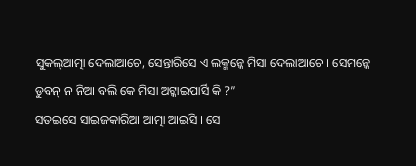ସୁକଲ୍ଆତ୍ମା ଦେଲାଆଚେ, ସେନ୍ତାରିସେ ଏ ଲକ୍ମନ୍କେ ମିସା ଦେଲାଆଚେ । ସେମନ୍କେ ଡୁବନ୍ ନ ନିଆ ବଲି କେ ମିସା ଅଟ୍କାଇପାର୍ସି କି ?”
ସତଇସେ ସାଇଜକାରିଆ ଆତ୍ମା ଆଇସି । ସେ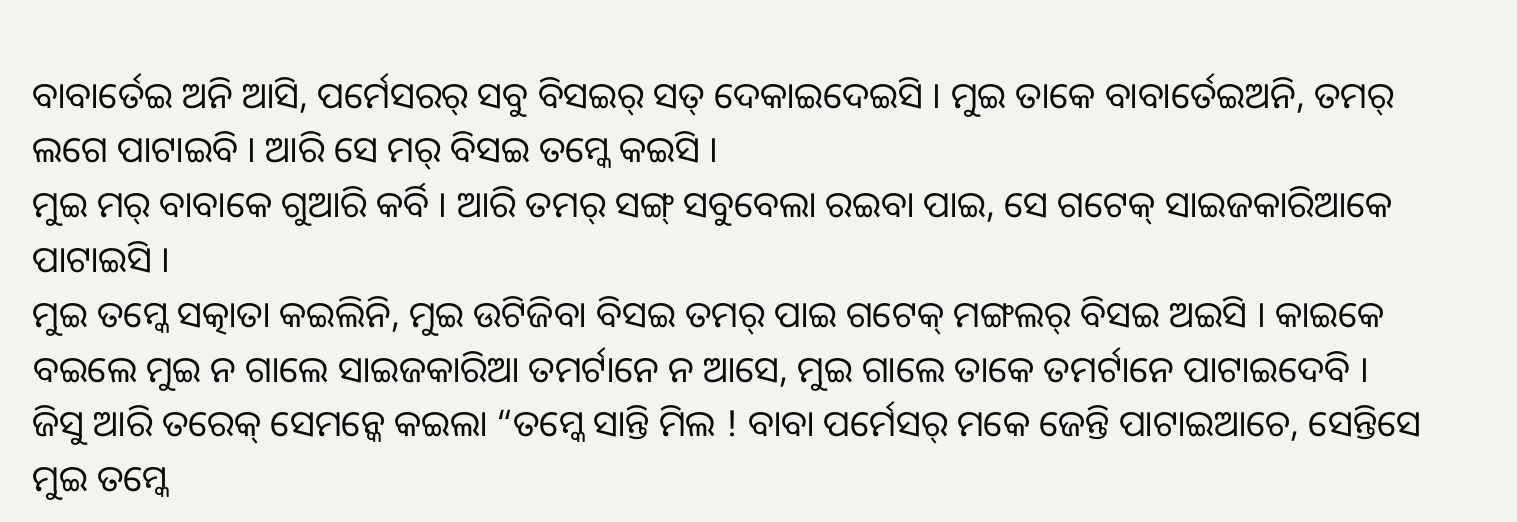ବାବାର୍ତେଇ ଅନି ଆସି, ପର୍ମେସରର୍ ସବୁ ବିସଇର୍ ସତ୍ ଦେକାଇଦେଇସି । ମୁଇ ତାକେ ବାବାର୍ତେଇଅନି, ତମର୍ ଲଗେ ପାଟାଇବି । ଆରି ସେ ମର୍ ବିସଇ ତମ୍କେ କଇସି ।
ମୁଇ ମର୍ ବାବାକେ ଗୁଆରି କର୍ବି । ଆରି ତମର୍ ସଙ୍ଗ୍ ସବୁବେଲା ରଇବା ପାଇ, ସେ ଗଟେକ୍ ସାଇଜକାରିଆକେ ପାଟାଇସି ।
ମୁଇ ତମ୍କେ ସତ୍କାତା କଇଲିନି, ମୁଇ ଉଟିଜିବା ବିସଇ ତମର୍ ପାଇ ଗଟେକ୍ ମଙ୍ଗଲର୍ ବିସଇ ଅଇସି । କାଇକେ ବଇଲେ ମୁଇ ନ ଗାଲେ ସାଇଜକାରିଆ ତମର୍ଟାନେ ନ ଆସେ, ମୁଇ ଗାଲେ ତାକେ ତମର୍ଟାନେ ପାଟାଇଦେବି ।
ଜିସୁ ଆରି ତରେକ୍ ସେମନ୍କେ କଇଲା “ତମ୍କେ ସାନ୍ତି ମିଲ ! ବାବା ପର୍ମେସର୍ ମକେ ଜେନ୍ତି ପାଟାଇଆଚେ, ସେନ୍ତିସେ ମୁଇ ତମ୍କେ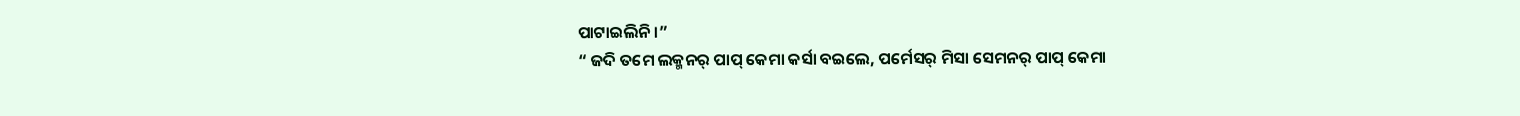ପାଟାଇଲିନି ।”
“ ଜଦି ତମେ ଲକ୍ମନର୍ ପାପ୍ କେମା କର୍ସା ବଇଲେ, ପର୍ମେସର୍ ମିସା ସେମନର୍ ପାପ୍ କେମା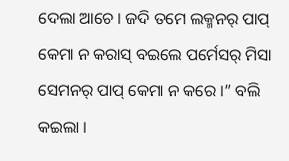ଦେଲା ଆଚେ । ଜଦି ତମେ ଲକ୍ମନର୍ ପାପ୍ କେମା ନ କରାସ୍ ବଇଲେ ପର୍ମେସର୍ ମିସା ସେମନର୍ ପାପ୍ କେମା ନ କରେ ।” ବଲି କଇଲା ।